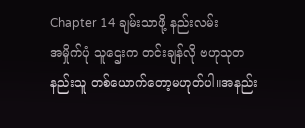Chapter 14 ချမ်းသာဖို့ နည်းလမ်း
အမှိုက်ပုံ သူဌေးက တင်းချန်လို ဗဟုသုတ နည်းသူ တစ်ယောက်တော့မဟုတ်ပါ။အနည်း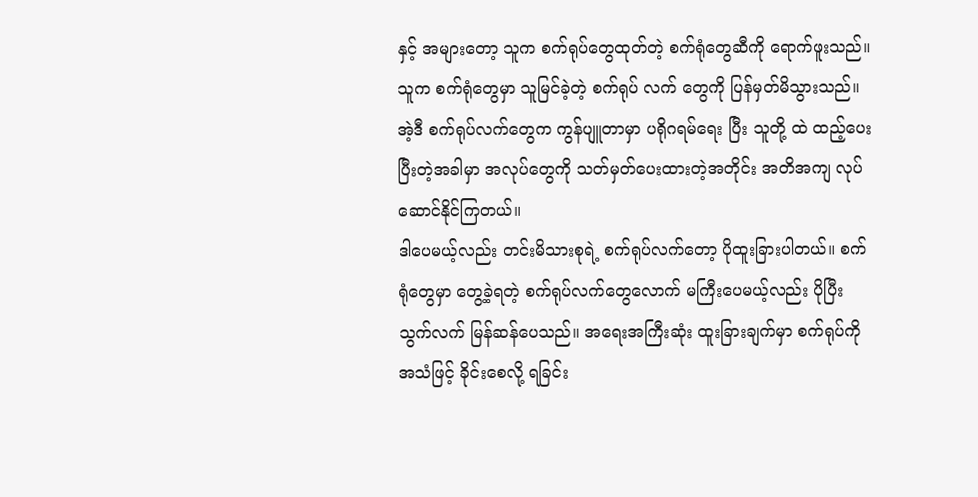နှင့် အများတော့ သူက စက်ရုပ်တွေထုတ်တဲ့ စက်ရုံတွေဆီကို ရောက်ဖူးသည်။ သူက စက်ရုံတွေမှာ သူမြင်ခဲ့တဲ့ စက်ရုပ် လက် တွေကို ပြန်မှတ်မိသွားသည်။
အဲ့ဒီ စက်ရုပ်လက်တွေက ကွန်ပျူတာမှာ ပရိုဂရမ်ရေး ပြီး သူတို့ ထဲ ထည့်ပေးပြီးတဲ့အခါမှာ အလုပ်တွေကို သတ်မှတ်ပေးထားတဲ့အတိုင်း အတိအကျ လုပ်ဆောင်နိုင်ကြတယ်။
ဒါပေမယ့်လည်း တင်းမိသားစုရဲ့ စက်ရုပ်လက်တော့ ပိုထူးခြားပါတယ်။ စက်ရုံတွေမှာ တွေ့ခဲ့ရတဲ့ စက်ရုပ်လက်တွေလောက် မကြီးပေမယ့်လည်း ပိုပြီး သွက်လက် မြန်ဆန်ပေသည်။ အရေးအကြီးဆုံး ထူးခြားချက်မှာ စက်ရုပ်ကို အသံဖြင့် ခိုင်းစေလို့ ရခြင်း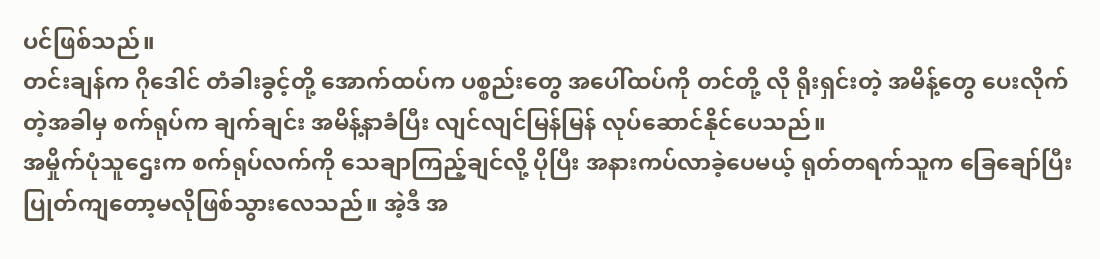ပင်ဖြစ်သည်။
တင်းချန်က ဂိုဒေါင် တံခါးခွင့်တို့ အောက်ထပ်က ပစ္စည်းတွေ အပေါ်ထပ်ကို တင်တို့ လို ရိုးရှင်းတဲ့ အမိန့်တွေ ပေးလိုက်တဲ့အခါမှ စက်ရုပ်က ချက်ချင်း အမိန့်နာခံပြီး လျင်လျင်မြန်မြန် လုပ်ဆောင်နိုင်ပေသည်။
အမှိုက်ပုံသူဌေးက စက်ရုပ်လက်ကို သေချာကြည့်ချင်လို့ ပိုပြီး အနားကပ်လာခဲ့ပေမယ့် ရုတ်တရက်သူက ခြေချော်ပြီး ပြုတ်ကျတော့မလိုဖြစ်သွားလေသည်။ အဲ့ဒီ အ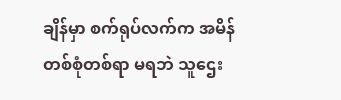ချိန်မှာ စက်ရုပ်လက်က အမိန် တစ်စုံတစ်ရာ မရဘဲ သူဌေး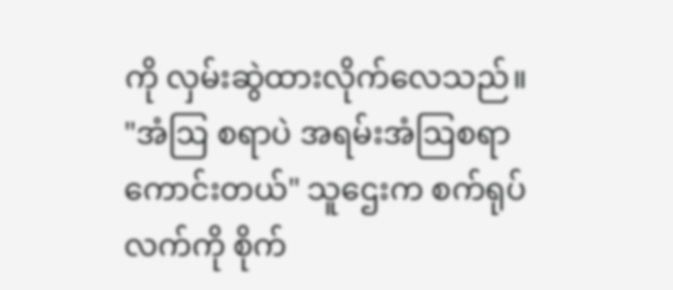ကို လှမ်းဆွဲထားလိုက်လေသည်။
"အံဩ စရာပဲ အရမ်းအံဩစရာကောင်းတယ်" သူဌေးက စက်ရုပ်လက်ကို စိုက်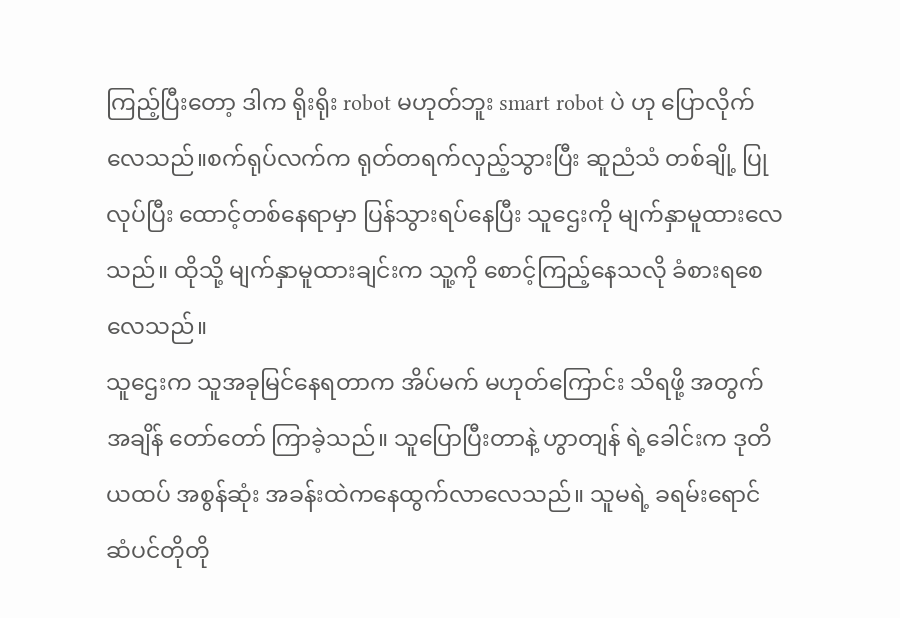ကြည့်ပြီးတော့ ဒါက ရိုးရိုး robot မဟုတ်ဘူး smart robot ပဲ ဟု ပြောလိုက်လေသည်။စက်ရုပ်လက်က ရုတ်တရက်လှည့်သွားပြီး ဆူညံသံ တစ်ချို့ ပြုလုပ်ပြီး ထောင့်တစ်နေရာမှာ ပြန်သွားရပ်နေပြီး သူဌေးကို မျက်နှာမူထားလေသည်။ ထိုသို့ မျက်နှာမူထားချင်းက သူ့ကို စောင့်ကြည့်နေသလို ခံစားရစေလေသည်။
သူဌေးက သူအခုမြင်နေရတာက အိပ်မက် မဟုတ်ကြောင်း သိရဖို့ အတွက် အချိန် တော်တော် ကြာခဲ့သည်။ သူပြောပြီးတာနဲ့ ဟွာတျန် ရဲ့ခေါင်းက ဒုတိယထပ် အစွန်ဆုံး အခန်းထဲကနေထွက်လာလေသည်။ သူမရဲ့ ခရမ်းရောင် ဆံပင်တိုတို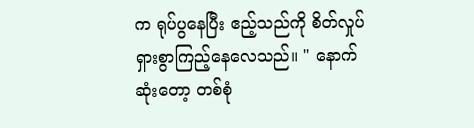က ရုပ်ပွနေပြီး ဧည့်သည်ကို စိတ်လှုပ်ရှားစွာကြည့်နေလေသည်။ " နောက်ဆုံးတော့ တစ်စုံ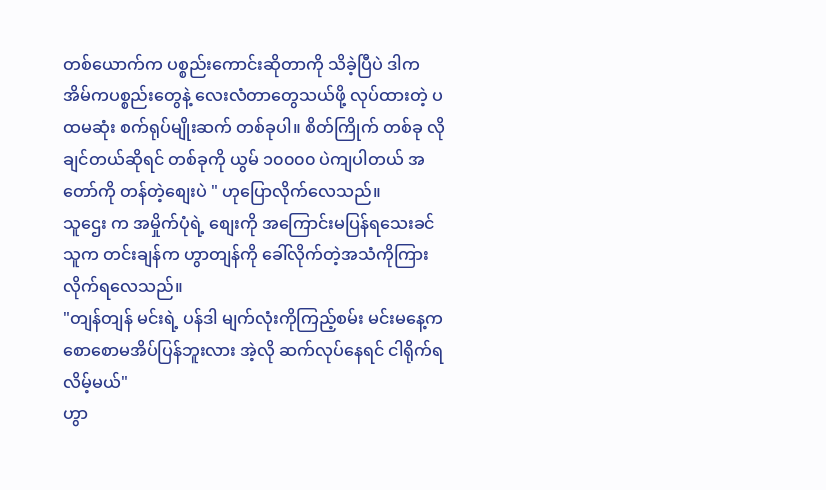တစ်ယောက်က ပစ္စည်းကောင်းဆိုတာကို သိခဲ့ပြီပဲ ဒါက အိမ်ကပစ္စည်းတွေနဲ့ လေးလံတာတွေသယ်ဖို့ လုပ်ထားတဲ့ ပထမဆုံး စက်ရုပ်မျိုးဆက် တစ်ခုပါ။ စိတ်ကြိုက် တစ်ခု လိုချင်တယ်ဆိုရင် တစ်ခုကို ယွမ် ၁၀၀၀၀ ပဲကျပါတယ် အတော်ကို တန်တဲ့စျေးပဲ " ဟုပြောလိုက်လေသည်။
သူဌေး က အမှိုက်ပုံရဲ့ စျေးကို အကြောင်းမပြန်ရသေးခင် သူက တင်းချန်က ဟွာတျန်ကို ခေါ်လိုက်တဲ့အသံကိုကြားလိုက်ရလေသည်။
"တျန်တျန် မင်းရဲ့ ပန်ဒါ မျက်လုံးကိုကြည့်စမ်း မင်းမနေ့က စောစောမအိပ်ပြန်ဘူးလား အဲ့လို ဆက်လုပ်နေရင် ငါရိုက်ရလိမ့်မယ်"
ဟွာ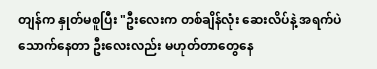တျန်က နှုတ်မစူပြီး "ဦးလေးက တစ်ချိန်လုံး ဆေးလိပ်နဲ့ အရက်ပဲသောက်နေတာ ဦးလေးလည်း မဟုတ်တာတွေနေ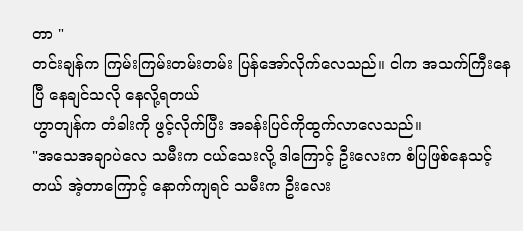တာ "
တင်းချန်က ကြမ်းကြမ်းတမ်းတမ်း ပြန်အော်လိုက်လေသည်။ ငါက အသက်ကြီးနေပြီ နေချင်သလို နေလို့ရတယ်
ဟွာတျန်က တံခါးကို ဖွင့်လိုက်ပြီး အခန်းပြင်ကိုထွက်လာလေသည်။
"အသေအချာပဲလေ သမီးက ငယ်သေးလို့ ဒါကြောင့် ဦးလေးက စံပြဖြစ်နေသင့်တယ် အဲ့တာကြောင့် နောက်ကျရင် သမီးက ဦးလေး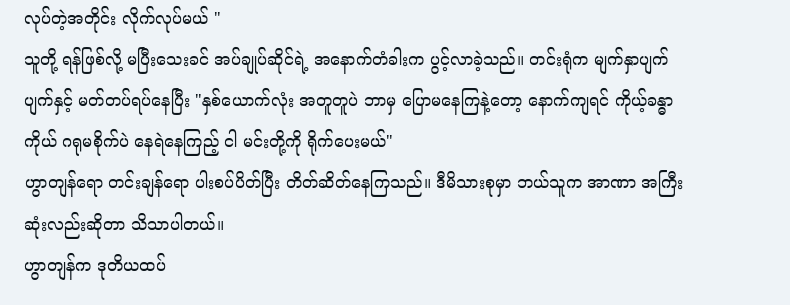လုပ်တဲ့အတိုင်း လိုက်လုပ်မယ် "
သူတို့ ရန်ဖြစ်လို့ မပြီးသေးခင် အပ်ချုပ်ဆိုင်ရဲ့ အနောက်တံခါးက ပွင့်လာခဲ့သည်။ တင်းရုံက မျက်နှာပျက်ပျက်နှင့် မတ်တပ်ရပ်နေပြီး "နှစ်ယောက်လုံး အတူတူပဲ ဘာမှ ပြောမနေကြနဲ့တော့ နောက်ကျရင် ကိုယ့်ခန္ဓာကိုယ် ဂရုမစိုက်ပဲ နေရဲနေကြည့် ငါ မင်းတို့ကို ရိုက်ပေးမယ်"
ဟွာတျန်ရော တင်းချန်ရော ပါးစပ်ပိတ်ပြီး တိတ်ဆိတ်နေကြသည်။ ဒီမိသားစုမှာ ဘယ်သူက အာဏာ အကြီးဆုံးလည်းဆိုတာ သိသာပါတယ်။
ဟွာတျန်က ဒုတိယထပ်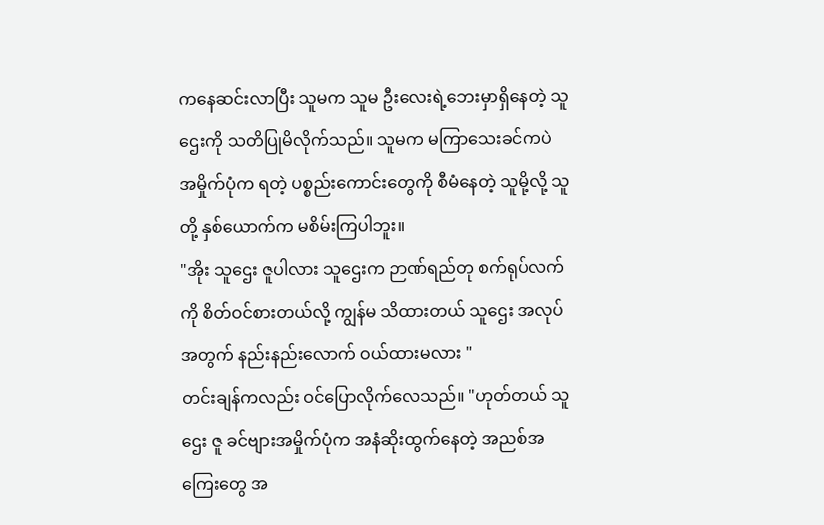ကနေဆင်းလာပြီး သူမက သူမ ဦးလေးရဲ့ဘေးမှာရှိနေတဲ့ သူဌေးကို သတိပြုမိလိုက်သည်။ သူမက မကြာသေးခင်ကပဲ အမှိုက်ပုံက ရတဲ့ ပစ္စည်းကောင်းတွေကို စီမံနေတဲ့ သူမို့လို့ သူတို့ နှစ်ယောက်က မစိမ်းကြပါဘူး။
"အိုး သူဌေး ဇူပါလား သူဌေးက ဉာဏ်ရည်တု စက်ရုပ်လက်ကို စိတ်ဝင်စားတယ်လို့ ကျွန်မ သိထားတယ် သူဌေး အလုပ်အတွက် နည်းနည်းလောက် ဝယ်ထားမလား "
တင်းချန်ကလည်း ဝင်ပြောလိုက်လေသည်။ "ဟုတ်တယ် သူဌေး ဇူ ခင်ဗျားအမှိုက်ပုံက အနံဆိုးထွက်နေတဲ့ အညစ်အကြေးတွေ အ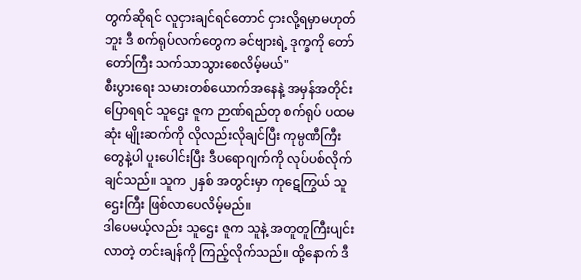တွက်ဆိုရင် လူငှားချင်ရင်တောင် ငှားလို့ရမှာမဟုတ်ဘူး ဒီ စက်ရုပ်လက်တွေက ခင်ဗျားရဲ့ ဒုက္ခကို တော်တော်ကြီး သက်သာသွားစေလိမ့်မယ်"
စီးပွားရေး သမားတစ်ယောက်အနေနဲ့ အမှန်အတိုင်းပြောရရင် သူဌေး ဇူက ဉာဏ်ရည်တု စက်ရုပ် ပထမဆုံး မျိုးဆက်ကို လိုလည်းလိုချင်ပြီး ကုမ္ပဏီကြီးတွေနဲ့ပါ ပူးပေါင်းပြီး ဒီပရောဂျက်ကို လုပ်ပစ်လိုက်ချင်သည်။ သူက ၂နှစ် အတွင်းမှာ ကုဋေကြွယ် သူဌေးကြီး ဖြစ်လာပေလိမ့်မည်။
ဒါပေမယ့်လည်း သူဌေး ဇူက သူနဲ့ အတူတူကြီးပျင်းလာတဲ့ တင်းချန်ကို ကြည့်လိုက်သည်။ ထို့နောက် ဒီ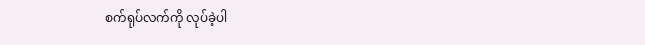စက်ရုပ်လက်ကို လုပ်ခဲ့ပါ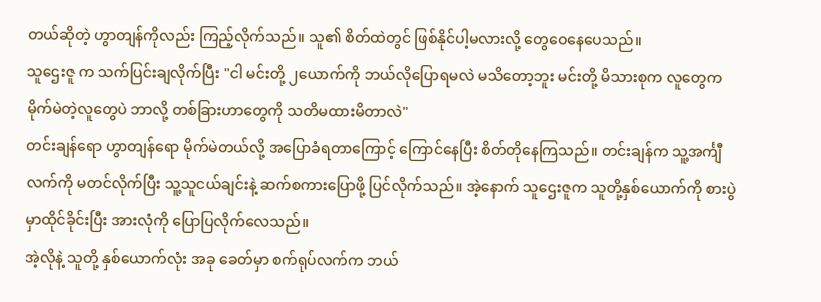တယ်ဆိုတဲ့ ဟွာတျန်ကိုလည်း ကြည့်လိုက်သည်။ သူ၏ စိတ်ထဲတွင် ဖြစ်နိုင်ပါ့မလားလို့ တွေဝေနေပေသည်။
သူဌေးဇူ က သက်ပြင်းချလိုက်ပြီး "ငါ မင်းတို့ ၂ယောက်ကို ဘယ်လိုပြောရမလဲ မသိတော့ဘူး မင်းတို့ မိသားစုက လူတွေက မိုက်မဲတဲ့လူတွေပဲ ဘာလို့ တစ်ခြားဟာတွေကို သတိမထားမိတာလဲ"
တင်းချန်ရော ဟွာတျန်ရော မိုက်မဲတယ်လို့ အပြောခံရတာကြောင့် ကြောင်နေပြီး စိတ်တိုနေကြသည်။ တင်းချန်က သူ့အင်္ကျီလက်ကို မတင်လိုက်ပြီး သူ့သူငယ်ချင်းနဲ့ ဆက်စကားပြောဖို့ ပြင်လိုက်သည်။ အဲ့နောက် သူဌေးဇူက သူတို့နှစ်ယောက်ကို စားပွဲမှာထိုင်ခိုင်းပြီး အားလုံကို ပြောပြလိုက်လေသည်။
အဲ့လိုနဲ့ သူတို့ နှစ်ယောက်လုံး အခု ခေတ်မှာ စက်ရုပ်လက်က ဘယ်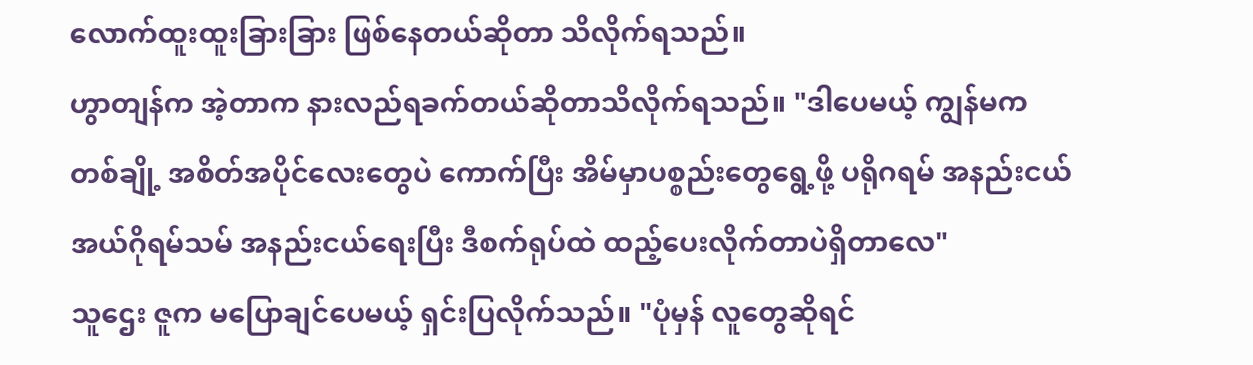လောက်ထူးထူးခြားခြား ဖြစ်နေတယ်ဆိုတာ သိလိုက်ရသည်။
ဟွာတျန်က အဲ့တာက နားလည်ရခက်တယ်ဆိုတာသိလိုက်ရသည်။ "ဒါပေမယ့် ကျွန်မက တစ်ချို့ အစိတ်အပိုင်လေးတွေပဲ ကောက်ပြီး အိမ်မှာပစ္စည်းတွေရွေ့ဖို့ ပရိုဂရမ် အနည်းငယ် အယ်ဂိုရမ်သမ် အနည်းငယ်ရေးပြီး ဒီစက်ရုပ်ထဲ ထည့်ပေးလိုက်တာပဲရှိတာလေ"
သူဌေး ဇူက မပြောချင်ပေမယ့် ရှင်းပြလိုက်သည်။ "ပုံမှန် လူတွေဆိုရင်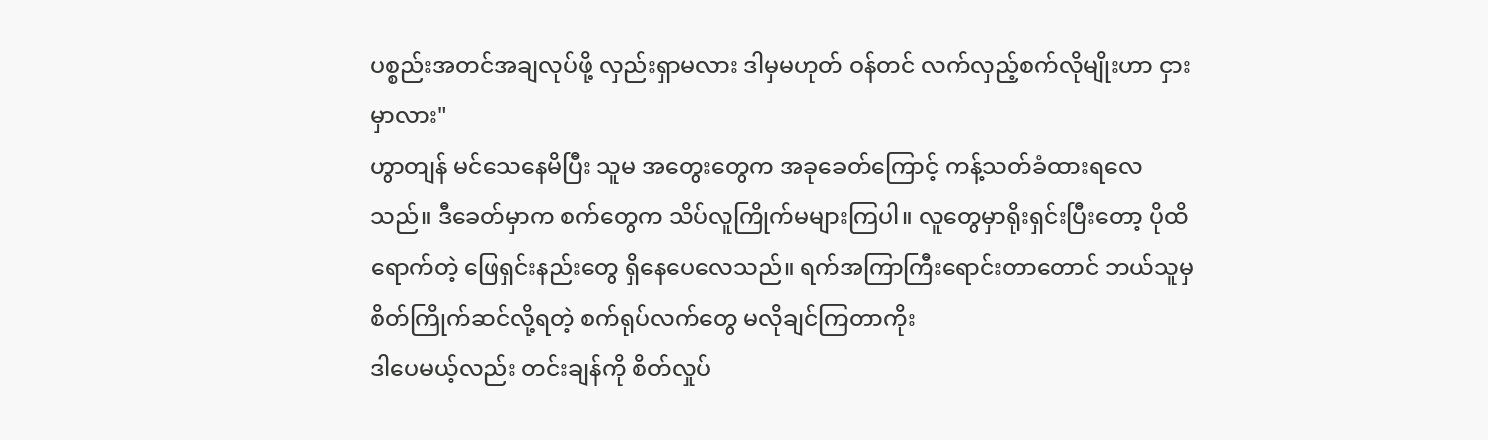ပစ္စည်းအတင်အချလုပ်ဖို့ လှည်းရှာမလား ဒါမှမဟုတ် ဝန်တင် လက်လှည့်စက်လိုမျိုးဟာ ငှားမှာလား"
ဟွာတျန် မင်သေနေမိပြီး သူမ အတွေးတွေက အခုခေတ်ကြောင့် ကန့်သတ်ခံထားရလေသည်။ ဒီခေတ်မှာက စက်တွေက သိပ်လူကြိုက်မများကြပါ။ လူတွေမှာရိုးရှင်းပြီးတော့ ပိုထိရောက်တဲ့ ဖြေရှင်းနည်းတွေ ရှိနေပေလေသည်။ ရက်အကြာကြီးရောင်းတာတောင် ဘယ်သူမှ စိတ်ကြိုက်ဆင်လို့ရတဲ့ စက်ရုပ်လက်တွေ မလိုချင်ကြတာကိုး
ဒါပေမယ့်လည်း တင်းချန်ကို စိတ်လှုပ်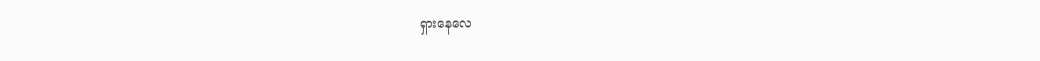ရှားနေလေ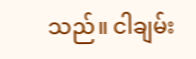သည်။ ငါချမ်း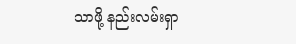သာဖို့ နည်းလမ်းရှာ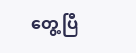တွေ့ပြီ